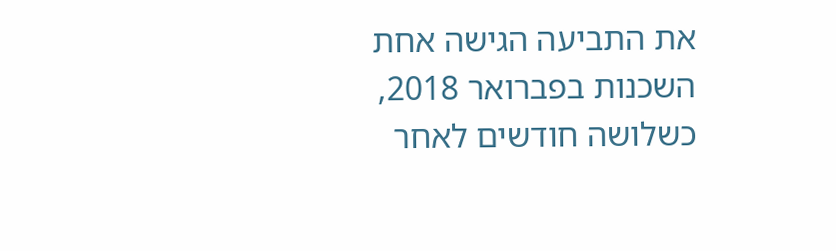את התביעה הגישה אחת השכנות בפברואר 2018, כשלושה חודשים לאחר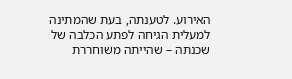האירוע. לטענתה, בעת שהמתינה למעלית הגיחה לפתע הכלבה של שכנתה – שהייתה משוחררת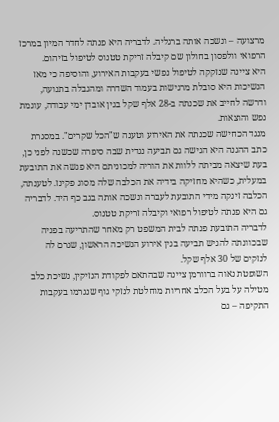מרצועה – ונשכה אותה ברגליה. לדבריה היא פנתה לחדר המיון במרכז הרפואי וולפסון בחולון שם קיבלה זריקת טטנוס לטיפול בזיהום.
היא ציינה שנזקקה לטיפול נפשי בעקבות האירוע, והוסיפה כי מאז הנשיכות היא סובלת מרגישות בעמוד השדרה ומהגבלה בתנועה, ודרשה לחייב את שכנתה ב-28 אלף שקל בגין אובדן ימי עבודה, עוגמת נפש והוצאות.
מנגד הכחישה שכנתה את האירוע וטענה ש"הכל שקרים". במסגרת כתב ההגנה היא הגישה גם תביעה נגדית שבה סיפרה שכשנה לפני כן, בעת שיצאה מביתה ללוות את הוריה למכוניתם היא פגשה את התובעת במעלית, כשהיא מחזיקה בידיה את הכלבה שלה מסוג פקינז. לטענתה, הכלבה זינקה מידי התובעת לעברה ונשכה אותה בגב כף היד. לדבריה גם היא פנתה לטיפול רפואי וקיבלה זריקת טטנוס.
לדבריה התובעת פנתה לבית המשפט רק מאחר שהתריעה בפניה שבכוונתה להגיש תביעה בגין אירוע הנשיכה הראשון, שגרם לה לנזקים של 30 אלף שקל.
השופטת נאוה ברוורמן ציינה שבהתאם לפקודת הנזיקין, נשיכת כלב מטילה על בעל הכלב אחריות מוחלטת לנזקי גוף שנגרמו בעקבות התקיפה – גם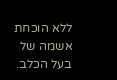ללא הוכחת אשמה של בעל הכלב.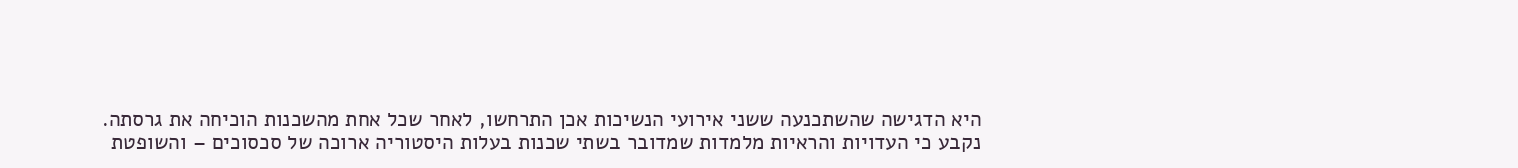היא הדגישה שהשתכנעה ששני אירועי הנשיכות אכן התרחשו, לאחר שכל אחת מהשכנות הוכיחה את גרסתה.
נקבע כי העדויות והראיות מלמדות שמדובר בשתי שכנות בעלות היסטוריה ארוכה של סכסוכים – והשופטת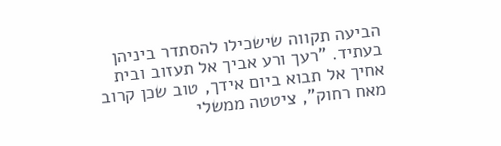הביעה תקווה שישכילו להסתדר ביניהן בעתיד. "רעך ורע אביך אל תעזוב ובית אחיך אל תבוא ביום אידך, טוב שכן קרוב מאח רחוק", ציטטה ממשלי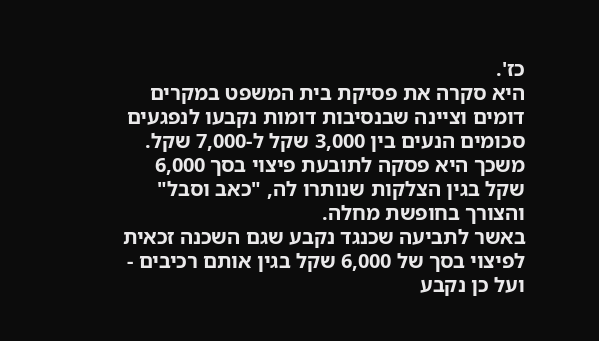כז'.
היא סקרה את פסיקת בית המשפט במקרים דומים וציינה שבנסיבות דומות נקבעו לנפגעים סכומים הנעים בין 3,000 שקל ל-7,000 שקל. משכך היא פסקה לתובעת פיצוי בסך 6,000 שקל בגין הצלקות שנותרו לה, "כאב וסבל" והצורך בחופשת מחלה.
באשר לתביעה שכנגד נקבע שגם השכנה זכאית לפיצוי בסך של 6,000 שקל בגין אותם רכיבים - ועל כן נקבע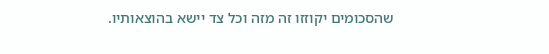שהסכומים יקוזזו זה מזה וכל צד יישא בהוצאותיו.